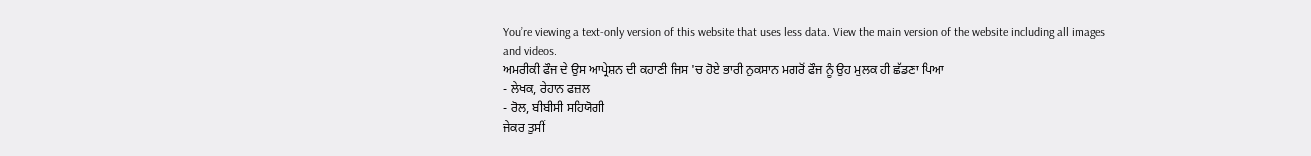You’re viewing a text-only version of this website that uses less data. View the main version of the website including all images and videos.
ਅਮਰੀਕੀ ਫੌਜ ਦੇ ਉਸ ਆਪ੍ਰੇਸ਼ਨ ਦੀ ਕਹਾਣੀ ਜਿਸ 'ਚ ਹੋਏ ਭਾਰੀ ਨੁਕਸਾਨ ਮਗਰੋਂ ਫੌਜ ਨੂੰ ਉਹ ਮੁਲਕ ਹੀ ਛੱਡਣਾ ਪਿਆ
- ਲੇਖਕ, ਰੇਹਾਨ ਫਜ਼ਲ
- ਰੋਲ, ਬੀਬੀਸੀ ਸਹਿਯੋਗੀ
ਜੇਕਰ ਤੁਸੀਂ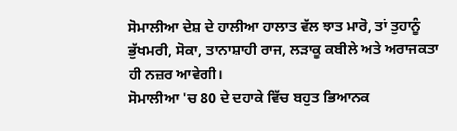ਸੋਮਾਲੀਆ ਦੇਸ਼ ਦੇ ਹਾਲੀਆ ਹਾਲਾਤ ਵੱਲ ਝਾਤ ਮਾਰੋ, ਤਾਂ ਤੁਹਾਨੂੰ ਭੁੱਖਮਰੀ, ਸੋਕਾ, ਤਾਨਾਸ਼ਾਹੀ ਰਾਜ, ਲੜਾਕੂ ਕਬੀਲੇ ਅਤੇ ਅਰਾਜਕਤਾ ਹੀ ਨਜ਼ਰ ਆਵੇਗੀ।
ਸੋਮਾਲੀਆ 'ਚ 80 ਦੇ ਦਹਾਕੇ ਵਿੱਚ ਬਹੁਤ ਭਿਆਨਕ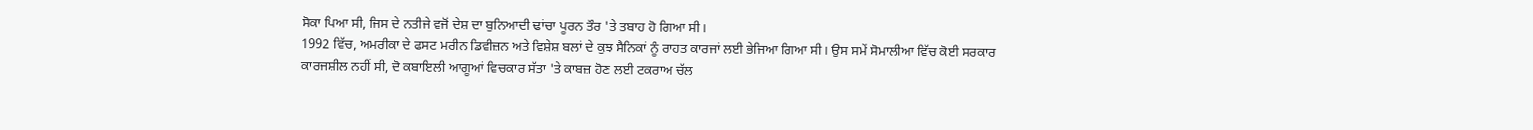ਸੋਕਾ ਪਿਆ ਸੀ, ਜਿਸ ਦੇ ਨਤੀਜੇ ਵਜੋਂ ਦੇਸ਼ ਦਾ ਬੁਨਿਆਦੀ ਢਾਂਚਾ ਪੂਰਨ ਤੌਰ 'ਤੇ ਤਬਾਹ ਹੋ ਗਿਆ ਸੀ।
1992 ਵਿੱਚ, ਅਮਰੀਕਾ ਦੇ ਫਸਟ ਮਰੀਨ ਡਿਵੀਜ਼ਨ ਅਤੇ ਵਿਸ਼ੇਸ਼ ਬਲਾਂ ਦੇ ਕੁਝ ਸੈਨਿਕਾਂ ਨੂੰ ਰਾਹਤ ਕਾਰਜਾਂ ਲਈ ਭੇਜਿਆ ਗਿਆ ਸੀ। ਉਸ ਸਮੇਂ ਸੋਮਾਲੀਆ ਵਿੱਚ ਕੋਈ ਸਰਕਾਰ ਕਾਰਜਸ਼ੀਲ ਨਹੀਂ ਸੀ, ਦੋ ਕਬਾਇਲੀ ਆਗੂਆਂ ਵਿਚਕਾਰ ਸੱਤਾ 'ਤੇ ਕਾਬਜ਼ ਹੋਣ ਲਈ ਟਕਰਾਅ ਚੱਲ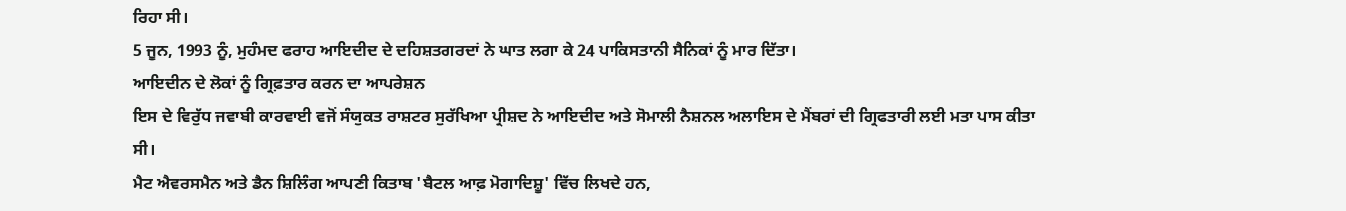ਰਿਹਾ ਸੀ।
5 ਜੂਨ, 1993 ਨੂੰ, ਮੁਹੰਮਦ ਫਰਾਹ ਆਇਦੀਦ ਦੇ ਦਹਿਸ਼ਤਗਰਦਾਂ ਨੇ ਘਾਤ ਲਗਾ ਕੇ 24 ਪਾਕਿਸਤਾਨੀ ਸੈਨਿਕਾਂ ਨੂੰ ਮਾਰ ਦਿੱਤਾ।
ਆਇਦੀਨ ਦੇ ਲੋਕਾਂ ਨੂੰ ਗ੍ਰਿਫ਼ਤਾਰ ਕਰਨ ਦਾ ਆਪਰੇਸ਼ਨ
ਇਸ ਦੇ ਵਿਰੁੱਧ ਜਵਾਬੀ ਕਾਰਵਾਈ ਵਜੋਂ ਸੰਯੁਕਤ ਰਾਸ਼ਟਰ ਸੁਰੱਖਿਆ ਪ੍ਰੀਸ਼ਦ ਨੇ ਆਇਦੀਦ ਅਤੇ ਸੋਮਾਲੀ ਨੈਸ਼ਨਲ ਅਲਾਇਸ ਦੇ ਮੈਂਬਰਾਂ ਦੀ ਗ੍ਰਿਫਤਾਰੀ ਲਈ ਮਤਾ ਪਾਸ ਕੀਤਾ ਸੀ।
ਮੈਟ ਐਵਰਸਮੈਨ ਅਤੇ ਡੈਨ ਸ਼ਿਲਿੰਗ ਆਪਣੀ ਕਿਤਾਬ 'ਬੈਟਲ ਆਫ਼ ਮੋਗਾਦਿਸ਼ੂ' ਵਿੱਚ ਲਿਖਦੇ ਹਨ,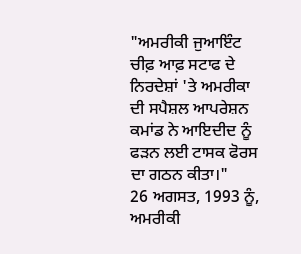"ਅਮਰੀਕੀ ਜੁਆਇੰਟ ਚੀਫ਼ ਆਫ਼ ਸਟਾਫ ਦੇ ਨਿਰਦੇਸ਼ਾਂ 'ਤੇ ਅਮਰੀਕਾ ਦੀ ਸਪੈਸ਼ਲ ਆਪਰੇਸ਼ਨ ਕਮਾਂਡ ਨੇ ਆਇਦੀਦ ਨੂੰ ਫੜਨ ਲਈ ਟਾਸਕ ਫੋਰਸ ਦਾ ਗਠਨ ਕੀਤਾ।"
26 ਅਗਸਤ, 1993 ਨੂੰ, ਅਮਰੀਕੀ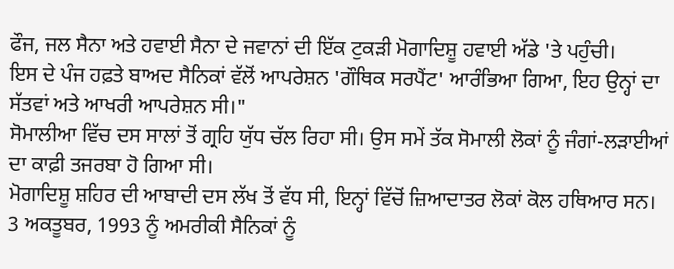ਫੌਜ, ਜਲ ਸੈਨਾ ਅਤੇ ਹਵਾਈ ਸੈਨਾ ਦੇ ਜਵਾਨਾਂ ਦੀ ਇੱਕ ਟੁਕੜੀ ਮੋਗਾਦਿਸ਼ੂ ਹਵਾਈ ਅੱਡੇ 'ਤੇ ਪਹੁੰਚੀ।
ਇਸ ਦੇ ਪੰਜ ਹਫ਼ਤੇ ਬਾਅਦ ਸੈਨਿਕਾਂ ਵੱਲੋਂ ਆਪਰੇਸ਼ਨ 'ਗੌਥਿਕ ਸਰਪੈਂਟ' ਆਰੰਭਿਆ ਗਿਆ, ਇਹ ਉਨ੍ਹਾਂ ਦਾ ਸੱਤਵਾਂ ਅਤੇ ਆਖਰੀ ਆਪਰੇਸ਼ਨ ਸੀ।"
ਸੋਮਾਲੀਆ ਵਿੱਚ ਦਸ ਸਾਲਾਂ ਤੋਂ ਗ੍ਰਹਿ ਯੁੱਧ ਚੱਲ ਰਿਹਾ ਸੀ। ਉਸ ਸਮੇਂ ਤੱਕ ਸੋਮਾਲੀ ਲੋਕਾਂ ਨੂੰ ਜੰਗਾਂ-ਲੜਾਈਆਂ ਦਾ ਕਾਫ਼ੀ ਤਜਰਬਾ ਹੋ ਗਿਆ ਸੀ।
ਮੋਗਾਦਿਸ਼ੂ ਸ਼ਹਿਰ ਦੀ ਆਬਾਦੀ ਦਸ ਲੱਖ ਤੋਂ ਵੱਧ ਸੀ, ਇਨ੍ਹਾਂ ਵਿੱਚੋਂ ਜ਼ਿਆਦਾਤਰ ਲੋਕਾਂ ਕੋਲ ਹਥਿਆਰ ਸਨ।
3 ਅਕਤੂਬਰ, 1993 ਨੂੰ ਅਮਰੀਕੀ ਸੈਨਿਕਾਂ ਨੂੰ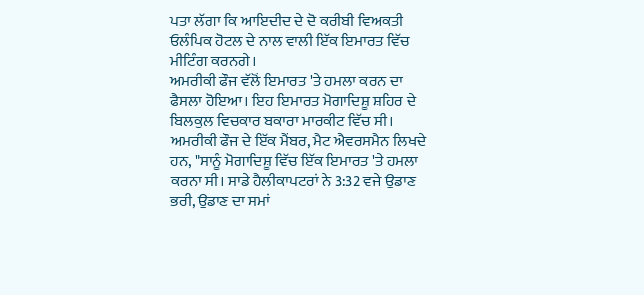ਪਤਾ ਲੱਗਾ ਕਿ ਆਇਦੀਦ ਦੇ ਦੋ ਕਰੀਬੀ ਵਿਅਕਤੀ ਓਲੰਪਿਕ ਹੋਟਲ ਦੇ ਨਾਲ ਵਾਲੀ ਇੱਕ ਇਮਾਰਤ ਵਿੱਚ ਮੀਟਿੰਗ ਕਰਨਗੇ।
ਅਮਰੀਕੀ ਫੌਜ ਵੱਲੋਂ ਇਮਾਰਤ 'ਤੇ ਹਮਲਾ ਕਰਨ ਦਾ ਫੈਸਲਾ ਹੋਇਆ। ਇਹ ਇਮਾਰਤ ਮੋਗਾਦਿਸ਼ੂ ਸ਼ਹਿਰ ਦੇ ਬਿਲਕੁਲ ਵਿਚਕਾਰ ਬਕਾਰਾ ਮਾਰਕੀਟ ਵਿੱਚ ਸੀ।
ਅਮਰੀਕੀ ਫੌਜ ਦੇ ਇੱਕ ਮੈਂਬਰ, ਮੈਟ ਐਵਰਸਮੈਨ ਲਿਖਦੇ ਹਨ, "ਸਾਨੂੰ ਮੋਗਾਦਿਸ਼ੂ ਵਿੱਚ ਇੱਕ ਇਮਾਰਤ 'ਤੇ ਹਮਲਾ ਕਰਨਾ ਸੀ। ਸਾਡੇ ਹੈਲੀਕਾਪਟਰਾਂ ਨੇ 3:32 ਵਜੇ ਉਡਾਣ ਭਰੀ, ਉਡਾਣ ਦਾ ਸਮਾਂ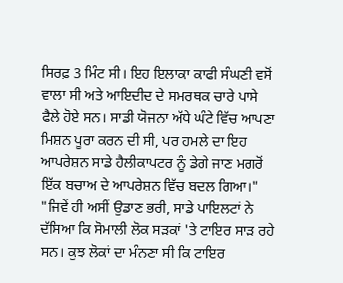ਸਿਰਫ਼ 3 ਮਿੰਟ ਸੀ। ਇਹ ਇਲਾਕਾ ਕਾਫੀ ਸੰਘਣੀ ਵਸੋਂ ਵਾਲਾ ਸੀ ਅਤੇ ਆਇਦੀਦ ਦੇ ਸਮਰਥਕ ਚਾਰੇ ਪਾਸੇ ਫੈਲੇ ਹੋਏ ਸਨ। ਸਾਡੀ ਯੋਜਨਾ ਅੱਧੇ ਘੰਟੇ ਵਿੱਚ ਆਪਣਾ ਮਿਸ਼ਨ ਪੂਰਾ ਕਰਨ ਦੀ ਸੀ, ਪਰ ਹਮਲੇ ਦਾ ਇਹ ਆਪਰੇਸ਼ਨ ਸਾਡੇ ਹੈਲੀਕਾਪਟਰ ਨੂੰ ਡੇਗੇ ਜਾਣ ਮਗਰੋਂ ਇੱਕ ਬਚਾਅ ਦੇ ਆਪਰੇਸ਼ਨ ਵਿੱਚ ਬਦਲ ਗਿਆ।"
"ਜਿਵੇਂ ਹੀ ਅਸੀਂ ਉਡਾਣ ਭਰੀ, ਸਾਡੇ ਪਾਇਲਟਾਂ ਨੇ ਦੱਸਿਆ ਕਿ ਸੋਮਾਲੀ ਲੋਕ ਸੜਕਾਂ 'ਤੇ ਟਾਇਰ ਸਾੜ ਰਹੇ ਸਨ। ਕੁਝ ਲੋਕਾਂ ਦਾ ਮੰਨਣਾ ਸੀ ਕਿ ਟਾਇਰ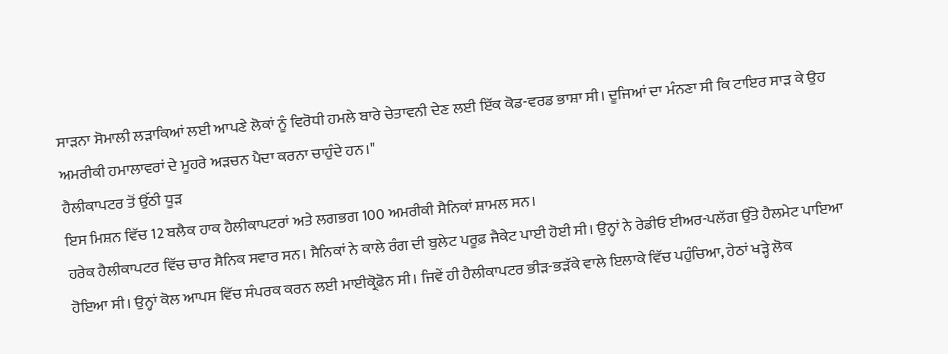ਸਾੜਨਾ ਸੋਮਾਲੀ ਲੜਾਕਿਆਂ ਲਈ ਆਪਣੇ ਲੋਕਾਂ ਨੂੰ ਵਿਰੋਧੀ ਹਮਲੇ ਬਾਰੇ ਚੇਤਾਵਨੀ ਦੇਣ ਲਈ ਇੱਕ ਕੋਡ-ਵਰਡ ਭਾਸ਼ਾ ਸੀ। ਦੂਜਿਆਂ ਦਾ ਮੰਨਣਾ ਸੀ ਕਿ ਟਾਇਰ ਸਾੜ ਕੇ ਉਹ ਅਮਰੀਕੀ ਹਮਾਲਾਵਰਾਂ ਦੇ ਮੂਹਰੇ ਅੜਚਨ ਪੈਦਾ ਕਰਨਾ ਚਾਹੁੰਦੇ ਹਨ।"
ਹੈਲੀਕਾਪਟਰ ਤੋਂ ਉੱਠੀ ਧੂੜ
ਇਸ ਮਿਸ਼ਨ ਵਿੱਚ 12 ਬਲੈਕ ਹਾਕ ਹੈਲੀਕਾਪਟਰਾਂ ਅਤੇ ਲਗਭਗ 100 ਅਮਰੀਕੀ ਸੈਨਿਕਾਂ ਸ਼ਾਮਲ ਸਨ।
ਹਰੇਕ ਹੈਲੀਕਾਪਟਰ ਵਿੱਚ ਚਾਰ ਸੈਨਿਕ ਸਵਾਰ ਸਨ। ਸੈਨਿਕਾਂ ਨੇ ਕਾਲੇ ਰੰਗ ਦੀ ਬੁਲੇਟ ਪਰੂਫ਼ ਜੈਕੇਟ ਪਾਈ ਹੋਈ ਸੀ। ਉਨ੍ਹਾਂ ਨੇ ਰੇਡੀਓ ਈਅਰ-ਪਲੱਗ ਉੱਤੇ ਹੈਲਮੇਟ ਪਾਇਆ ਹੋਇਆ ਸੀ। ਉਨ੍ਹਾਂ ਕੋਲ ਆਪਸ ਵਿੱਚ ਸੰਪਰਕ ਕਰਨ ਲਈ ਮਾਈਕ੍ਰੋਫ਼ੋਨ ਸੀ। ਜਿਵੇਂ ਹੀ ਹੈਲੀਕਾਪਟਰ ਭੀੜ-ਭੜੱਕੇ ਵਾਲੇ ਇਲਾਕੇ ਵਿੱਚ ਪਹੁੰਚਿਆ, ਹੇਠਾਂ ਖੜ੍ਹੇ ਲੋਕ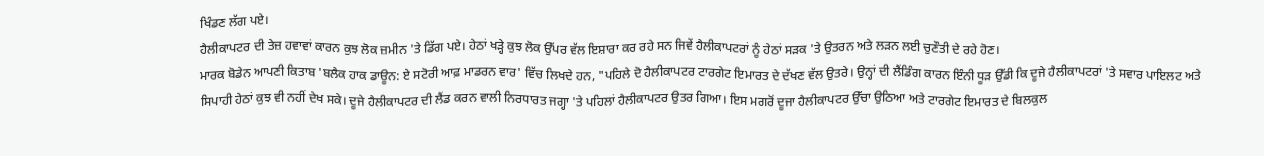ਖਿੰਡਣ ਲੱਗ ਪਏ।
ਹੈਲੀਕਾਪਟਰ ਦੀ ਤੇਜ਼ ਹਵਾਵਾਂ ਕਾਰਨ ਕੁਝ ਲੋਕ ਜ਼ਮੀਨ 'ਤੇ ਡਿੱਗ ਪਏ। ਹੇਠਾਂ ਖੜ੍ਹੇ ਕੁਝ ਲੋਕ ਉੱਪਰ ਵੱਲ ਇਸ਼ਾਰਾ ਕਰ ਰਹੇ ਸਨ ਜਿਵੇਂ ਹੈਲੀਕਾਪਟਰਾਂ ਨੂੰ ਹੇਠਾਂ ਸੜਕ 'ਤੇ ਉਤਰਨ ਅਤੇ ਲੜਨ ਲਈ ਚੁਣੌਤੀ ਦੇ ਰਹੇ ਹੋਣ।
ਮਾਰਕ ਬੋਡੇਨ ਆਪਣੀ ਕਿਤਾਬ 'ਬਲੈਕ ਹਾਕ ਡਾਊਨ: ਏ ਸਟੋਰੀ ਆਫ਼ ਮਾਡਰਨ ਵਾਰ' ਵਿੱਚ ਲਿਖਦੇ ਹਨ, "ਪਹਿਲੇ ਦੋ ਹੈਲੀਕਾਪਟਰ ਟਾਰਗੇਟ ਇਮਾਰਤ ਦੇ ਦੱਖਣ ਵੱਲ ਉਤਰੇ। ਉਨ੍ਹਾਂ ਦੀ ਲੈਂਡਿੰਗ ਕਾਰਨ ਇੰਨੀ ਧੂੜ ਉੱਡੀ ਕਿ ਦੂਜੇ ਹੈਲੀਕਾਪਟਰਾਂ 'ਤੇ ਸਵਾਰ ਪਾਇਲਟ ਅਤੇ ਸਿਪਾਹੀ ਹੇਠਾਂ ਕੁਝ ਵੀ ਨਹੀਂ ਦੇਖ ਸਕੇ। ਦੂਜੇ ਹੈਲੀਕਾਪਟਰ ਦੀ ਲੈਂਡ ਕਰਨ ਵਾਲੀ ਨਿਰਧਾਰਤ ਜਗ੍ਹਾ 'ਤੇ ਪਹਿਲਾਂ ਹੈਲੀਕਾਪਟਰ ਉਤਰ ਗਿਆ। ਇਸ ਮਗਰੋਂ ਦੂਜਾ ਹੈਲੀਕਾਪਟਰ ਉੱਚਾ ਉਠਿਆ ਅਤੇ ਟਾਰਗੇਟ ਇਮਾਰਤ ਦੇ ਬਿਲਕੁਲ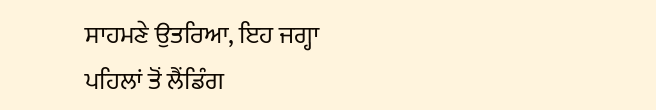ਸਾਹਮਣੇ ਉਤਰਿਆ, ਇਹ ਜਗ੍ਹਾ ਪਹਿਲਾਂ ਤੋਂ ਲੈਂਡਿੰਗ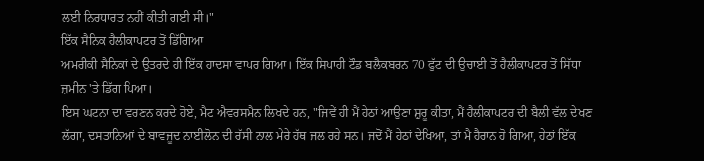ਲਈ ਨਿਰਧਾਰਤ ਨਹੀਂ ਕੀਤੀ ਗਈ ਸੀ।"
ਇੱਕ ਸੈਨਿਕ ਹੈਲੀਕਾਪਟਰ ਤੋਂ ਡਿੱਗਿਆ
ਅਮਰੀਕੀ ਸੈਨਿਕਾਂ ਦੇ ਉਤਰਦੇ ਹੀ ਇੱਕ ਹਾਦਸਾ ਵਾਪਰ ਗਿਆ। ਇੱਕ ਸਿਪਾਹੀ ਟੌਡ ਬਲੈਕਬਰਨ 70 ਫੁੱਟ ਦੀ ਉਚਾਈ ਤੋਂ ਹੈਲੀਕਾਪਟਰ ਤੋਂ ਸਿੱਧਾ ਜ਼ਮੀਨ 'ਤੇ ਡਿੱਗ ਪਿਆ।
ਇਸ ਘਟਨਾ ਦਾ ਵਰਣਨ ਕਰਦੇ ਹੋਏ, ਮੈਟ ਐਵਰਸਮੈਨ ਲਿਖਦੇ ਹਨ, "ਜਿਵੇਂ ਹੀ ਮੈਂ ਹੇਠਾਂ ਆਉਣਾ ਸ਼ੁਰੂ ਕੀਤਾ, ਮੈਂ ਹੈਲੀਕਾਪਟਰ ਦੀ ਬੈਲੀ ਵੱਲ ਦੇਖਣ ਲੱਗਾ, ਦਸਤਾਨਿਆਂ ਦੇ ਬਾਵਜੂਦ ਨਾਈਲੋਨ ਦੀ ਰੱਸੀ ਨਾਲ ਮੇਰੇ ਹੱਥ ਜਲ ਰਹੇ ਸਨ। ਜਦੋਂ ਮੈਂ ਹੇਠਾਂ ਦੇਖਿਆ, ਤਾਂ ਮੈ ਹੈਰਾਨ ਹੋ ਗਿਆ, ਹੇਠਾਂ ਇੱਕ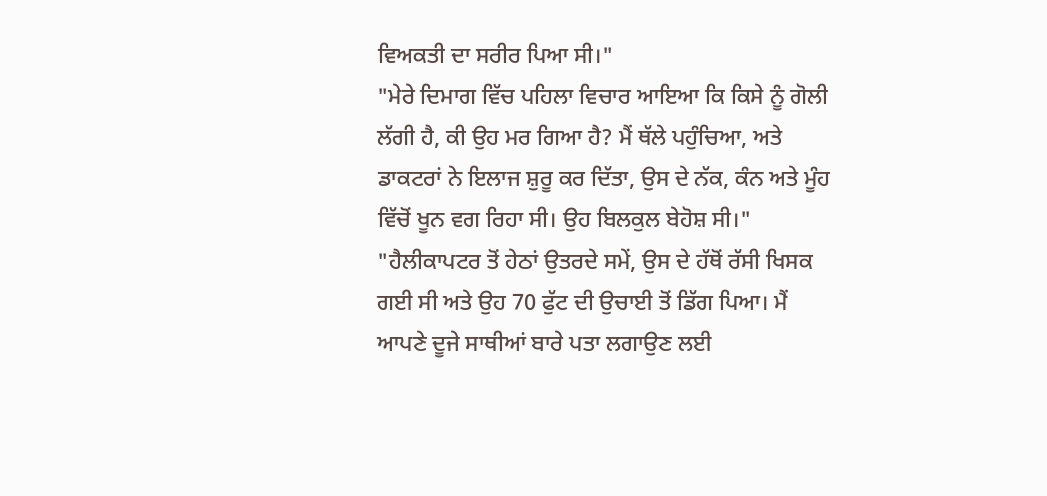ਵਿਅਕਤੀ ਦਾ ਸਰੀਰ ਪਿਆ ਸੀ।"
"ਮੇਰੇ ਦਿਮਾਗ ਵਿੱਚ ਪਹਿਲਾ ਵਿਚਾਰ ਆਇਆ ਕਿ ਕਿਸੇ ਨੂੰ ਗੋਲੀ ਲੱਗੀ ਹੈ, ਕੀ ਉਹ ਮਰ ਗਿਆ ਹੈ? ਮੈਂ ਥੱਲੇ ਪਹੁੰਚਿਆ, ਅਤੇ ਡਾਕਟਰਾਂ ਨੇ ਇਲਾਜ ਸ਼ੁਰੂ ਕਰ ਦਿੱਤਾ, ਉਸ ਦੇ ਨੱਕ, ਕੰਨ ਅਤੇ ਮੂੰਹ ਵਿੱਚੋਂ ਖੂਨ ਵਗ ਰਿਹਾ ਸੀ। ਉਹ ਬਿਲਕੁਲ ਬੇਹੋਸ਼ ਸੀ।"
"ਹੈਲੀਕਾਪਟਰ ਤੋਂ ਹੇਠਾਂ ਉਤਰਦੇ ਸਮੇਂ, ਉਸ ਦੇ ਹੱਥੋਂ ਰੱਸੀ ਖਿਸਕ ਗਈ ਸੀ ਅਤੇ ਉਹ 70 ਫੁੱਟ ਦੀ ਉਚਾਈ ਤੋਂ ਡਿੱਗ ਪਿਆ। ਮੈਂ ਆਪਣੇ ਦੂਜੇ ਸਾਥੀਆਂ ਬਾਰੇ ਪਤਾ ਲਗਾਉਣ ਲਈ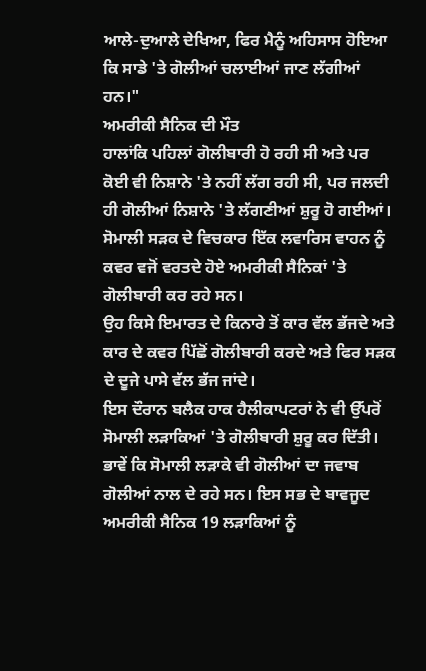ਆਲੇ-ਦੁਆਲੇ ਦੇਖਿਆ, ਫਿਰ ਮੈਨੂੰ ਅਹਿਸਾਸ ਹੋਇਆ ਕਿ ਸਾਡੇ 'ਤੇ ਗੋਲੀਆਂ ਚਲਾਈਆਂ ਜਾਣ ਲੱਗੀਆਂ ਹਨ।"
ਅਮਰੀਕੀ ਸੈਨਿਕ ਦੀ ਮੌਤ
ਹਾਲਾਂਕਿ ਪਹਿਲਾਂ ਗੋਲੀਬਾਰੀ ਹੋ ਰਹੀ ਸੀ ਅਤੇ ਪਰ ਕੋਈ ਵੀ ਨਿਸ਼ਾਨੇ 'ਤੇ ਨਹੀਂ ਲੱਗ ਰਹੀ ਸੀ, ਪਰ ਜਲਦੀ ਹੀ ਗੋਲੀਆਂ ਨਿਸ਼ਾਨੇ 'ਤੇ ਲੱਗਣੀਆਂ ਸ਼ੁਰੂ ਹੋ ਗਈਆਂ।
ਸੋਮਾਲੀ ਸੜਕ ਦੇ ਵਿਚਕਾਰ ਇੱਕ ਲਵਾਰਿਸ ਵਾਹਨ ਨੂੰ ਕਵਰ ਵਜੋਂ ਵਰਤਦੇ ਹੋਏ ਅਮਰੀਕੀ ਸੈਨਿਕਾਂ 'ਤੇ ਗੋਲੀਬਾਰੀ ਕਰ ਰਹੇ ਸਨ।
ਉਹ ਕਿਸੇ ਇਮਾਰਤ ਦੇ ਕਿਨਾਰੇ ਤੋਂ ਕਾਰ ਵੱਲ ਭੱਜਦੇ ਅਤੇ ਕਾਰ ਦੇ ਕਵਰ ਪਿੱਛੋਂ ਗੋਲੀਬਾਰੀ ਕਰਦੇ ਅਤੇ ਫਿਰ ਸੜਕ ਦੇ ਦੂਜੇ ਪਾਸੇ ਵੱਲ ਭੱਜ ਜਾਂਦੇ।
ਇਸ ਦੌਰਾਨ ਬਲੈਕ ਹਾਕ ਹੈਲੀਕਾਪਟਰਾਂ ਨੇ ਵੀ ਉੱਪਰੋਂ ਸੋਮਾਲੀ ਲੜਾਕਿਆਂ 'ਤੇ ਗੋਲੀਬਾਰੀ ਸ਼ੁਰੂ ਕਰ ਦਿੱਤੀ। ਭਾਵੇਂ ਕਿ ਸੋਮਾਲੀ ਲੜਾਕੇ ਵੀ ਗੋਲੀਆਂ ਦਾ ਜਵਾਬ ਗੋਲੀਆਂ ਨਾਲ ਦੇ ਰਹੇ ਸਨ। ਇਸ ਸਭ ਦੇ ਬਾਵਜੂਦ ਅਮਰੀਕੀ ਸੈਨਿਕ 19 ਲੜਾਕਿਆਂ ਨੂੰ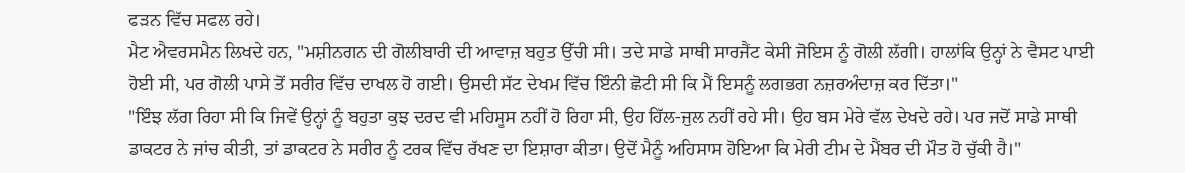ਫੜਨ ਵਿੱਚ ਸਫਲ ਰਹੇ।
ਮੈਟ ਐਵਰਸਮੈਨ ਲਿਖਦੇ ਹਨ, "ਮਸ਼ੀਨਗਨ ਦੀ ਗੋਲੀਬਾਰੀ ਦੀ ਆਵਾਜ਼ ਬਹੁਤ ਉੱਚੀ ਸੀ। ਤਦੇ ਸਾਡੇ ਸਾਥੀ ਸਾਰਜੈਂਟ ਕੇਸੀ ਜੋਇਸ ਨੂੰ ਗੋਲੀ ਲੱਗੀ। ਹਾਲਾਂਕਿ ਉਨ੍ਹਾਂ ਨੇ ਵੈਸਟ ਪਾਈ ਹੋਈ ਸੀ, ਪਰ ਗੋਲੀ ਪਾਸੇ ਤੋਂ ਸਰੀਰ ਵਿੱਚ ਦਾਖਲ ਹੋ ਗਈ। ਉਸਦੀ ਸੱਟ ਦੇਖਮ ਵਿੱਚ ਇੰਨੀ ਛੋਟੀ ਸੀ ਕਿ ਮੈਂ ਇਸਨੂੰ ਲਗਭਗ ਨਜ਼ਰਅੰਦਾਜ਼ ਕਰ ਦਿੱਤਾ।"
"ਇੰਝ ਲੱਗ ਰਿਹਾ ਸੀ ਕਿ ਜਿਵੇਂ ਉਨ੍ਹਾਂ ਨੂੰ ਬਹੁਤਾ ਕੁਝ ਦਰਦ ਵੀ ਮਹਿਸੂਸ ਨਹੀਂ ਹੋ ਰਿਹਾ ਸੀ, ਉਹ ਹਿੱਲ-ਜੁਲ ਨਹੀਂ ਰਹੇ ਸੀ। ਉਹ ਬਸ ਮੇਰੇ ਵੱਲ ਦੇਖਦੇ ਰਹੇ। ਪਰ ਜਦੋਂ ਸਾਡੇ ਸਾਥੀ ਡਾਕਟਰ ਨੇ ਜਾਂਚ ਕੀਤੀ, ਤਾਂ ਡਾਕਟਰ ਨੇ ਸਰੀਰ ਨੂੰ ਟਰਕ ਵਿੱਚ ਰੱਖਣ ਦਾ ਇਸ਼ਾਰਾ ਕੀਤਾ। ਉਦੋਂ ਮੈਨੂੰ ਅਹਿਸਾਸ ਹੋਇਆ ਕਿ ਮੇਰੀ ਟੀਮ ਦੇ ਮੈਂਬਰ ਦੀ ਮੌਤ ਹੋ ਚੁੱਕੀ ਹੈ।"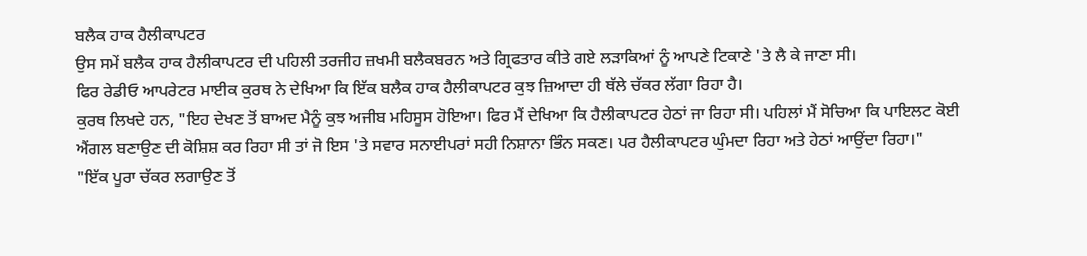ਬਲੈਕ ਹਾਕ ਹੈਲੀਕਾਪਟਰ
ਉਸ ਸਮੇਂ ਬਲੈਕ ਹਾਕ ਹੈਲੀਕਾਪਟਰ ਦੀ ਪਹਿਲੀ ਤਰਜੀਹ ਜ਼ਖਮੀ ਬਲੈਕਬਰਨ ਅਤੇ ਗ੍ਰਿਫਤਾਰ ਕੀਤੇ ਗਏ ਲੜਾਕਿਆਂ ਨੂੰ ਆਪਣੇ ਟਿਕਾਣੇ 'ਤੇ ਲੈ ਕੇ ਜਾਣਾ ਸੀ।
ਫਿਰ ਰੇਡੀਓ ਆਪਰੇਟਰ ਮਾਈਕ ਕੁਰਥ ਨੇ ਦੇਖਿਆ ਕਿ ਇੱਕ ਬਲੈਕ ਹਾਕ ਹੈਲੀਕਾਪਟਰ ਕੁਝ ਜ਼ਿਆਦਾ ਹੀ ਥੱਲੇ ਚੱਕਰ ਲੱਗਾ ਰਿਹਾ ਹੈ।
ਕੁਰਥ ਲਿਖਦੇ ਹਨ, "ਇਹ ਦੇਖਣ ਤੋਂ ਬਾਅਦ ਮੈਨੂੰ ਕੁਝ ਅਜੀਬ ਮਹਿਸੂਸ ਹੋਇਆ। ਫਿਰ ਮੈਂ ਦੇਖਿਆ ਕਿ ਹੈਲੀਕਾਪਟਰ ਹੇਠਾਂ ਜਾ ਰਿਹਾ ਸੀ। ਪਹਿਲਾਂ ਮੈਂ ਸੋਚਿਆ ਕਿ ਪਾਇਲਟ ਕੋਈ ਐਂਗਲ ਬਣਾਉਣ ਦੀ ਕੋਸ਼ਿਸ਼ ਕਰ ਰਿਹਾ ਸੀ ਤਾਂ ਜੋ ਇਸ 'ਤੇ ਸਵਾਰ ਸਨਾਈਪਰਾਂ ਸਹੀ ਨਿਸ਼ਾਨਾ ਭਿੰਨ ਸਕਣ। ਪਰ ਹੈਲੀਕਾਪਟਰ ਘੁੰਮਦਾ ਰਿਹਾ ਅਤੇ ਹੇਠਾਂ ਆਉਂਦਾ ਰਿਹਾ।"
"ਇੱਕ ਪੂਰਾ ਚੱਕਰ ਲਗਾਉਣ ਤੋਂ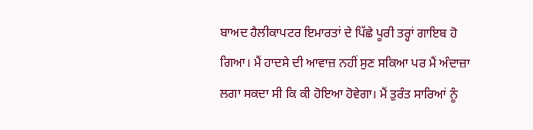ਬਾਅਦ ਹੈਲੀਕਾਪਟਰ ਇਮਾਰਤਾਂ ਦੇ ਪਿੱਛੇ ਪੂਰੀ ਤਰ੍ਹਾਂ ਗਾਇਬ ਹੋ ਗਿਆ। ਮੈਂ ਹਾਦਸੇ ਦੀ ਆਵਾਜ਼ ਨਹੀਂ ਸੁਣ ਸਕਿਆ ਪਰ ਮੈਂ ਅੰਦਾਜ਼ਾ ਲਗਾ ਸਕਦਾ ਸੀ ਕਿ ਕੀ ਹੋਇਆ ਹੋਵੇਗਾ। ਮੈਂ ਤੁਰੰਤ ਸਾਰਿਆਂ ਨੂੰ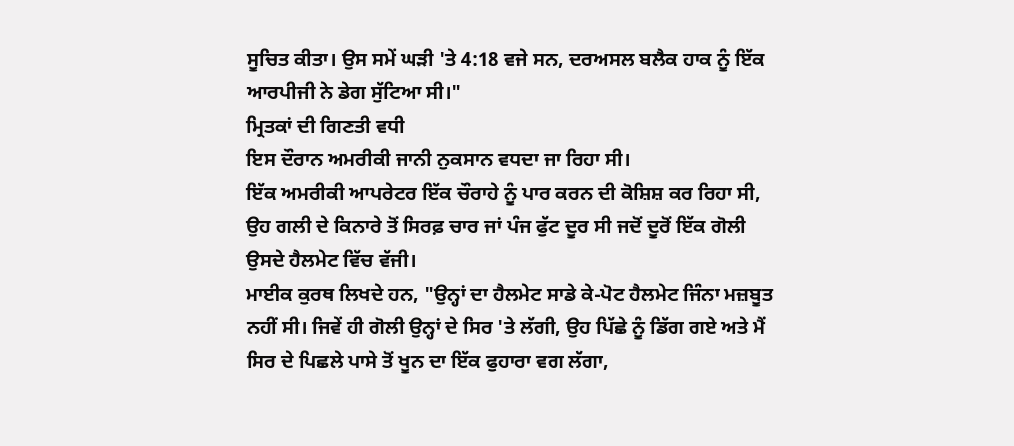ਸੂਚਿਤ ਕੀਤਾ। ਉਸ ਸਮੇਂ ਘੜੀ 'ਤੇ 4:18 ਵਜੇ ਸਨ, ਦਰਅਸਲ ਬਲੈਕ ਹਾਕ ਨੂੰ ਇੱਕ ਆਰਪੀਜੀ ਨੇ ਡੇਗ ਸੁੱਟਿਆ ਸੀ।"
ਮ੍ਰਿਤਕਾਂ ਦੀ ਗਿਣਤੀ ਵਧੀ
ਇਸ ਦੌਰਾਨ ਅਮਰੀਕੀ ਜਾਨੀ ਨੁਕਸਾਨ ਵਧਦਾ ਜਾ ਰਿਹਾ ਸੀ।
ਇੱਕ ਅਮਰੀਕੀ ਆਪਰੇਟਰ ਇੱਕ ਚੌਰਾਹੇ ਨੂੰ ਪਾਰ ਕਰਨ ਦੀ ਕੋਸ਼ਿਸ਼ ਕਰ ਰਿਹਾ ਸੀ, ਉਹ ਗਲੀ ਦੇ ਕਿਨਾਰੇ ਤੋਂ ਸਿਰਫ਼ ਚਾਰ ਜਾਂ ਪੰਜ ਫੁੱਟ ਦੂਰ ਸੀ ਜਦੋਂ ਦੂਰੋਂ ਇੱਕ ਗੋਲੀ ਉਸਦੇ ਹੈਲਮੇਟ ਵਿੱਚ ਵੱਜੀ।
ਮਾਈਕ ਕੁਰਥ ਲਿਖਦੇ ਹਨ, "ਉਨ੍ਹਾਂ ਦਾ ਹੈਲਮੇਟ ਸਾਡੇ ਕੇ-ਪੋਟ ਹੈਲਮੇਟ ਜਿੰਨਾ ਮਜ਼ਬੂਤ ਨਹੀਂ ਸੀ। ਜਿਵੇਂ ਹੀ ਗੋਲੀ ਉਨ੍ਹਾਂ ਦੇ ਸਿਰ 'ਤੇ ਲੱਗੀ, ਉਹ ਪਿੱਛੇ ਨੂੰ ਡਿੱਗ ਗਏ ਅਤੇ ਮੈਂ ਸਿਰ ਦੇ ਪਿਛਲੇ ਪਾਸੇ ਤੋਂ ਖੂਨ ਦਾ ਇੱਕ ਫੁਹਾਰਾ ਵਗ ਲੱਗਾ,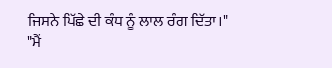ਜਿਸਨੇ ਪਿੱਛੇ ਦੀ ਕੰਧ ਨੂੰ ਲਾਲ ਰੰਗ ਦਿੱਤਾ।"
"ਮੈਂ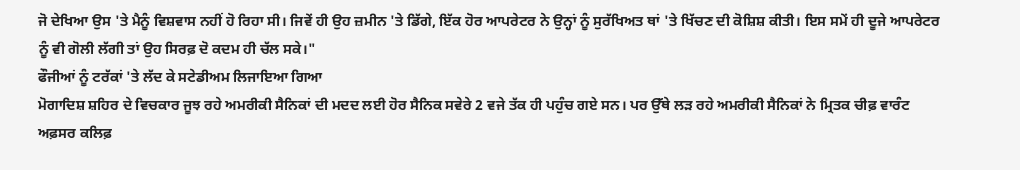ਜੋ ਦੇਖਿਆ ਉਸ 'ਤੇ ਮੈਨੂੰ ਵਿਸ਼ਵਾਸ ਨਹੀਂ ਹੋ ਰਿਹਾ ਸੀ। ਜਿਵੇਂ ਹੀ ਉਹ ਜ਼ਮੀਨ 'ਤੇ ਡਿੱਗੇ, ਇੱਕ ਹੋਰ ਆਪਰੇਟਰ ਨੇ ਉਨ੍ਹਾਂ ਨੂੰ ਸੁਰੱਖਿਅਤ ਥਾਂ 'ਤੇ ਖਿੱਚਣ ਦੀ ਕੋਸ਼ਿਸ਼ ਕੀਤੀ। ਇਸ ਸਮੇਂ ਹੀ ਦੂਜੇ ਆਪਰੇਟਰ ਨੂੰ ਵੀ ਗੋਲੀ ਲੱਗੀ ਤਾਂ ਉਹ ਸਿਰਫ਼ ਦੋ ਕਦਮ ਹੀ ਚੱਲ ਸਕੇ।"
ਫੌਜੀਆਂ ਨੂੰ ਟਰੱਕਾਂ 'ਤੇ ਲੱਦ ਕੇ ਸਟੇਡੀਅਮ ਲਿਜਾਇਆ ਗਿਆ
ਮੋਗਾਦਿਸ਼ ਸ਼ਹਿਰ ਦੇ ਵਿਚਕਾਰ ਜੂਝ ਰਹੇ ਅਮਰੀਕੀ ਸੈਨਿਕਾਂ ਦੀ ਮਦਦ ਲਈ ਹੋਰ ਸੈਨਿਕ ਸਵੇਰੇ 2 ਵਜੇ ਤੱਕ ਹੀ ਪਹੁੰਚ ਗਏ ਸਨ। ਪਰ ਉੱਥੇ ਲੜ ਰਹੇ ਅਮਰੀਕੀ ਸੈਨਿਕਾਂ ਨੇ ਮ੍ਰਿਤਕ ਚੀਫ਼ ਵਾਰੰਟ ਅਫ਼ਸਰ ਕਲਿਫ਼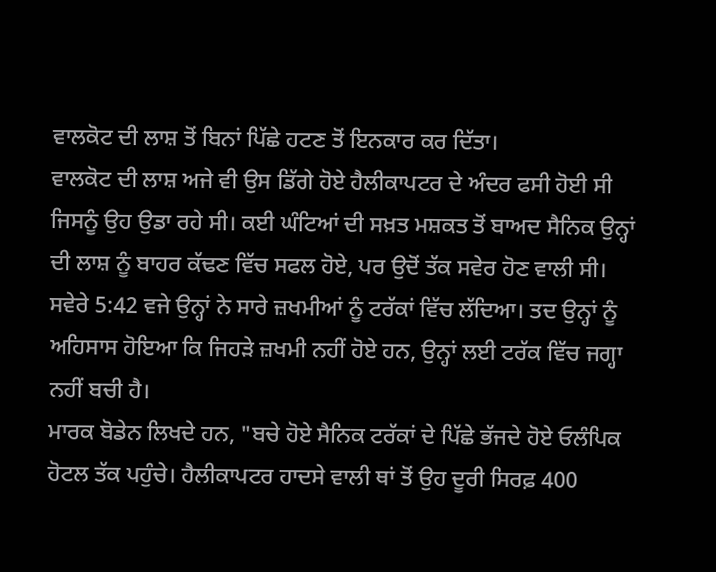ਵਾਲਕੋਟ ਦੀ ਲਾਸ਼ ਤੋਂ ਬਿਨਾਂ ਪਿੱਛੇ ਹਟਣ ਤੋਂ ਇਨਕਾਰ ਕਰ ਦਿੱਤਾ।
ਵਾਲਕੋਟ ਦੀ ਲਾਸ਼ ਅਜੇ ਵੀ ਉਸ ਡਿੱਗੇ ਹੋਏ ਹੈਲੀਕਾਪਟਰ ਦੇ ਅੰਦਰ ਫਸੀ ਹੋਈ ਸੀ ਜਿਸਨੂੰ ਉਹ ਉਡਾ ਰਹੇ ਸੀ। ਕਈ ਘੰਟਿਆਂ ਦੀ ਸਖ਼ਤ ਮਸ਼ਕਤ ਤੋਂ ਬਾਅਦ ਸੈਨਿਕ ਉਨ੍ਹਾਂ ਦੀ ਲਾਸ਼ ਨੂੰ ਬਾਹਰ ਕੱਢਣ ਵਿੱਚ ਸਫਲ ਹੋਏ, ਪਰ ਉਦੋਂ ਤੱਕ ਸਵੇਰ ਹੋਣ ਵਾਲੀ ਸੀ।
ਸਵੇਰੇ 5:42 ਵਜੇ ਉਨ੍ਹਾਂ ਨੇ ਸਾਰੇ ਜ਼ਖਮੀਆਂ ਨੂੰ ਟਰੱਕਾਂ ਵਿੱਚ ਲੱਦਿਆ। ਤਦ ਉਨ੍ਹਾਂ ਨੂੰ ਅਹਿਸਾਸ ਹੋਇਆ ਕਿ ਜਿਹੜੇ ਜ਼ਖਮੀ ਨਹੀਂ ਹੋਏ ਹਨ, ਉਨ੍ਹਾਂ ਲਈ ਟਰੱਕ ਵਿੱਚ ਜਗ੍ਹਾ ਨਹੀਂ ਬਚੀ ਹੈ।
ਮਾਰਕ ਬੋਡੇਨ ਲਿਖਦੇ ਹਨ, "ਬਚੇ ਹੋਏ ਸੈਨਿਕ ਟਰੱਕਾਂ ਦੇ ਪਿੱਛੇ ਭੱਜਦੇ ਹੋਏ ਓਲੰਪਿਕ ਹੋਟਲ ਤੱਕ ਪਹੁੰਚੇ। ਹੈਲੀਕਾਪਟਰ ਹਾਦਸੇ ਵਾਲੀ ਥਾਂ ਤੋਂ ਉਹ ਦੂਰੀ ਸਿਰਫ਼ 400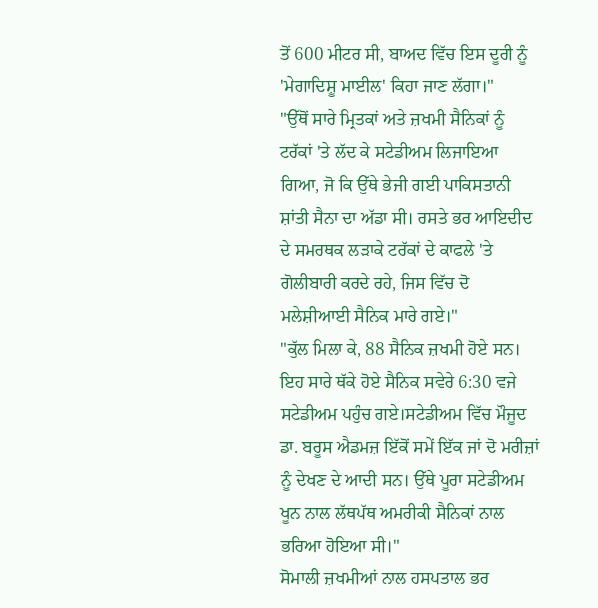ਤੋਂ 600 ਮੀਟਰ ਸੀ, ਬਾਅਦ ਵਿੱਚ ਇਸ ਦੂਰੀ ਨੂੰ 'ਮੇਗਾਦਿਸ਼ੂ ਮਾਈਲ' ਕਿਹਾ ਜਾਣ ਲੱਗਾ।"
"ਉੱਥੋਂ ਸਾਰੇ ਮ੍ਰਿਤਕਾਂ ਅਤੇ ਜ਼ਖਮੀ ਸੈਨਿਕਾਂ ਨੂੰ ਟਰੱਕਾਂ 'ਤੇ ਲੱਦ ਕੇ ਸਟੇਡੀਅਮ ਲਿਜਾਇਆ ਗਿਆ, ਜੋ ਕਿ ਉੱਥੇ ਭੇਜੀ ਗਈ ਪਾਕਿਸਤਾਨੀ ਸ਼ਾਂਤੀ ਸੈਨਾ ਦਾ ਅੱਡਾ ਸੀ। ਰਸਤੇ ਭਰ ਆਇਦੀਦ ਦੇ ਸਮਰਥਕ ਲੜਾਕੇ ਟਰੱਕਾਂ ਦੇ ਕਾਫਲੇ 'ਤੇ ਗੋਲੀਬਾਰੀ ਕਰਦੇ ਰਹੇ, ਜਿਸ ਵਿੱਚ ਦੋ ਮਲੇਸ਼ੀਆਈ ਸੈਨਿਕ ਮਾਰੇ ਗਏ।"
"ਕੁੱਲ ਮਿਲਾ ਕੇ, 88 ਸੈਨਿਕ ਜ਼ਖਮੀ ਹੋਏ ਸਨ। ਇਹ ਸਾਰੇ ਥੱਕੇ ਹੋਏ ਸੈਨਿਕ ਸਵੇਰੇ 6:30 ਵਜੇ ਸਟੇਡੀਅਮ ਪਹੁੰਚ ਗਏ।ਸਟੇਡੀਅਮ ਵਿੱਚ ਮੌਜੂਦ ਡਾ. ਬਰੂਸ ਐਡਮਜ਼ ਇੱਕੋਂ ਸਮੇਂ ਇੱਕ ਜਾਂ ਦੋ ਮਰੀਜ਼ਾਂ ਨੂੰ ਦੇਖਣ ਦੇ ਆਦੀ ਸਨ। ਉੱਥੇ ਪੂਰਾ ਸਟੇਡੀਅਮ ਖੂਨ ਨਾਲ ਲੱਥਪੱਥ ਅਮਰੀਕੀ ਸੈਨਿਕਾਂ ਨਾਲ ਭਰਿਆ ਹੋਇਆ ਸੀ।"
ਸੋਮਾਲੀ ਜ਼ਖਮੀਆਂ ਨਾਲ ਹਸਪਤਾਲ ਭਰ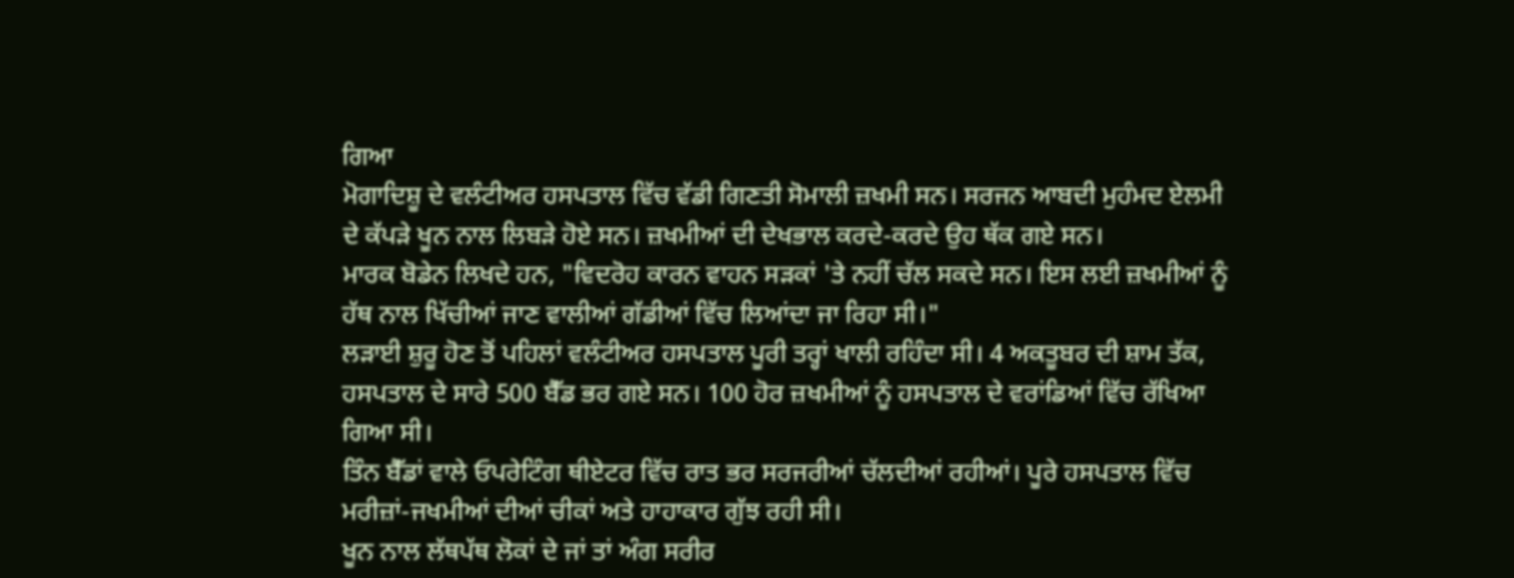ਗਿਆ
ਮੋਗਾਦਿਸ਼ੂ ਦੇ ਵਲੰਟੀਅਰ ਹਸਪਤਾਲ ਵਿੱਚ ਵੱਡੀ ਗਿਣਤੀ ਸੋਮਾਲੀ ਜ਼ਖਮੀ ਸਨ। ਸਰਜਨ ਆਬਦੀ ਮੁਹੰਮਦ ਏਲਮੀ ਦੇ ਕੱਪੜੇ ਖੂਨ ਨਾਲ ਲਿਬੜੇ ਹੋਏ ਸਨ। ਜ਼ਖਮੀਆਂ ਦੀ ਦੇਖਭਾਲ ਕਰਦੇ-ਕਰਦੇ ਉਹ ਥੱਕ ਗਏ ਸਨ।
ਮਾਰਕ ਬੋਡੇਨ ਲਿਖਦੇ ਹਨ, "ਵਿਦਰੋਹ ਕਾਰਨ ਵਾਹਨ ਸੜਕਾਂ 'ਤੇ ਨਹੀਂ ਚੱਲ ਸਕਦੇ ਸਨ। ਇਸ ਲਈ ਜ਼ਖਮੀਆਂ ਨੂੰ ਹੱਥ ਨਾਲ ਖਿੱਚੀਆਂ ਜਾਣ ਵਾਲੀਆਂ ਗੱਡੀਆਂ ਵਿੱਚ ਲਿਆਂਦਾ ਜਾ ਰਿਹਾ ਸੀ।"
ਲੜਾਈ ਸ਼ੁਰੂ ਹੋਣ ਤੋਂ ਪਹਿਲਾਂ ਵਲੰਟੀਅਰ ਹਸਪਤਾਲ ਪੂਰੀ ਤਰ੍ਹਾਂ ਖਾਲੀ ਰਹਿੰਦਾ ਸੀ। 4 ਅਕਤੂਬਰ ਦੀ ਸ਼ਾਮ ਤੱਕ, ਹਸਪਤਾਲ ਦੇ ਸਾਰੇ 500 ਬੈੱਡ ਭਰ ਗਏ ਸਨ। 100 ਹੋਰ ਜ਼ਖਮੀਆਂ ਨੂੰ ਹਸਪਤਾਲ ਦੇ ਵਰਾਂਡਿਆਂ ਵਿੱਚ ਰੱਖਿਆ ਗਿਆ ਸੀ।
ਤਿੰਨ ਬੈੱਡਾਂ ਵਾਲੇ ਓਪਰੇਟਿੰਗ ਥੀਏਟਰ ਵਿੱਚ ਰਾਤ ਭਰ ਸਰਜਰੀਆਂ ਚੱਲਦੀਆਂ ਰਹੀਆਂ। ਪੂਰੇ ਹਸਪਤਾਲ ਵਿੱਚ ਮਰੀਜ਼ਾਂ-ਜਖਮੀਆਂ ਦੀਆਂ ਚੀਕਾਂ ਅਤੇ ਹਾਹਾਕਾਰ ਗੁੱਝ ਰਹੀ ਸੀ।
ਖੂਨ ਨਾਲ ਲੱਥਪੱਥ ਲੋਕਾਂ ਦੇ ਜਾਂ ਤਾਂ ਅੰਗ ਸਰੀਰ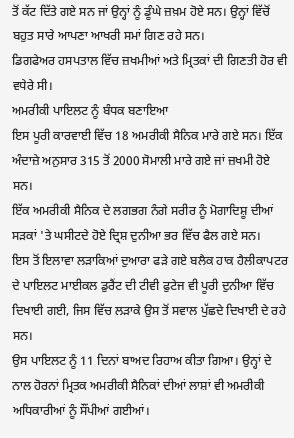ਤੋਂ ਕੱਟ ਦਿੱਤੇ ਗਏ ਸਨ ਜਾਂ ਉਨ੍ਹਾਂ ਨੂੰ ਡੂੰਘੇ ਜ਼ਖ਼ਮ ਹੋਏ ਸਨ। ਉਨ੍ਹਾਂ ਵਿੱਚੋਂ ਬਹੁਤ ਸਾਰੇ ਆਪਣਾ ਆਖਰੀ ਸਮਾਂ ਗਿਣ ਰਹੇ ਸਨ।
ਡਿਗਫੇਅਰ ਹਸਪਤਾਲ ਵਿੱਚ ਜ਼ਖਮੀਆਂ ਅਤੇ ਮ੍ਰਿਤਕਾਂ ਦੀ ਗਿਣਤੀ ਹੋਰ ਵੀ ਵਧੇਰੇ ਸੀ।
ਅਮਰੀਕੀ ਪਾਇਲਟ ਨੂੰ ਬੰਧਕ ਬਣਾਇਆ
ਇਸ ਪੂਰੀ ਕਾਰਵਾਈ ਵਿੱਚ 18 ਅਮਰੀਕੀ ਸੈਨਿਕ ਮਾਰੇ ਗਏ ਸਨ। ਇੱਕ ਅੰਦਾਜ਼ੇ ਅਨੁਸਾਰ 315 ਤੋਂ 2000 ਸੋਮਾਲੀ ਮਾਰੇ ਗਏ ਜਾਂ ਜ਼ਖਮੀ ਹੋਏ ਸਨ।
ਇੱਕ ਅਮਰੀਕੀ ਸੈਨਿਕ ਦੇ ਲਗਭਗ ਨੰਗੇ ਸਰੀਰ ਨੂੰ ਮੋਗਾਦਿਸ਼ੂ ਦੀਆਂ ਸੜਕਾਂ 'ਤੇ ਘਸੀਟਦੇ ਹੋਏ ਦ੍ਰਿਸ਼ ਦੁਨੀਆ ਭਰ ਵਿੱਚ ਫੈਲ ਗਏ ਸਨ।
ਇਸ ਤੋਂ ਇਲਾਵਾ ਲੜਾਕਿਆਂ ਦੁਆਰਾ ਫੜੇ ਗਏ ਬਲੈਕ ਹਾਕ ਹੈਲੀਕਾਪਟਰ ਦੇ ਪਾਇਲਟ ਮਾਈਕਲ ਡੁਰੈਂਟ ਦੀ ਟੀਵੀ ਫੁਟੇਜ ਵੀ ਪੂਰੀ ਦੁਨੀਆ ਵਿੱਚ ਦਿਖਾਈ ਗਈ, ਜਿਸ ਵਿੱਚ ਲੜਾਕੇ ਉਸ ਤੋਂ ਸਵਾਲ ਪੁੱਛਦੇ ਦਿਖਾਈ ਦੇ ਰਹੇ ਸਨ।
ਉਸ ਪਾਇਲਟ ਨੂੰ 11 ਦਿਨਾਂ ਬਾਅਦ ਰਿਹਾਅ ਕੀਤਾ ਗਿਆ। ਉਨ੍ਹਾਂ ਦੇ ਨਾਲ ਹੋਰਨਾਂ ਮ੍ਰਿਤਕ ਅਮਰੀਕੀ ਸੈਨਿਕਾਂ ਦੀਆਂ ਲਾਸ਼ਾਂ ਵੀ ਅਮਰੀਕੀ ਅਧਿਕਾਰੀਆਂ ਨੂੰ ਸੌਂਪੀਆਂ ਗਈਆਂ।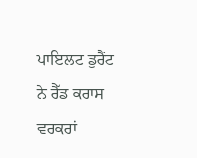ਪਾਇਲਟ ਡੁਰੈਂਟ ਨੇ ਰੈੱਡ ਕਰਾਸ ਵਰਕਰਾਂ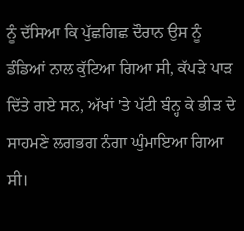ਨੂੰ ਦੱਸਿਆ ਕਿ ਪੁੱਛਗਿਛ ਦੌਰਾਨ ਉਸ ਨੂੰ ਡੰਡਿਆਂ ਨਾਲ ਕੁੱਟਿਆ ਗਿਆ ਸੀ, ਕੱਪੜੇ ਪਾੜ ਦਿੱਤੇ ਗਏ ਸਨ, ਅੱਖਾਂ 'ਤੇ ਪੱਟੀ ਬੰਨ੍ਹ ਕੇ ਭੀੜ ਦੇ ਸਾਹਮਣੇ ਲਗਭਗ ਨੰਗਾ ਘੁੰਮਾਇਆ ਗਿਆ ਸੀ।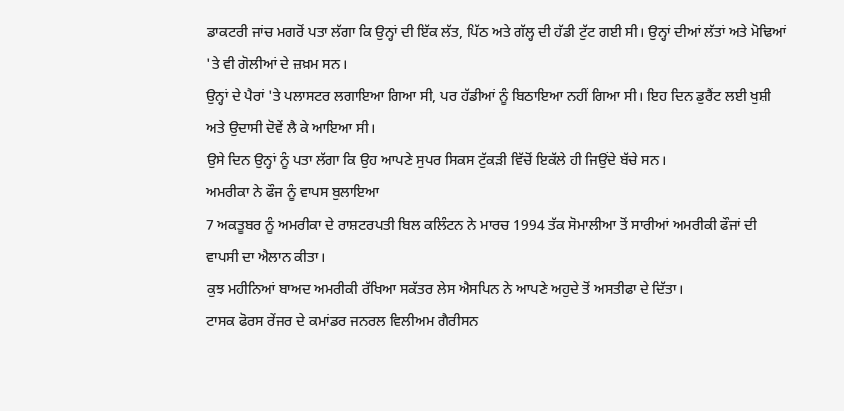ਡਾਕਟਰੀ ਜਾਂਚ ਮਗਰੋਂ ਪਤਾ ਲੱਗਾ ਕਿ ਉਨ੍ਹਾਂ ਦੀ ਇੱਕ ਲੱਤ, ਪਿੱਠ ਅਤੇ ਗੱਲ੍ਹ ਦੀ ਹੱਡੀ ਟੁੱਟ ਗਈ ਸੀ। ਉਨ੍ਹਾਂ ਦੀਆਂ ਲੱਤਾਂ ਅਤੇ ਮੋਢਿਆਂ 'ਤੇ ਵੀ ਗੋਲੀਆਂ ਦੇ ਜ਼ਖ਼ਮ ਸਨ।
ਉਨ੍ਹਾਂ ਦੇ ਪੈਰਾਂ 'ਤੇ ਪਲਾਸਟਰ ਲਗਾਇਆ ਗਿਆ ਸੀ, ਪਰ ਹੱਡੀਆਂ ਨੂੰ ਬਿਠਾਇਆ ਨਹੀਂ ਗਿਆ ਸੀ। ਇਹ ਦਿਨ ਡੁਰੈਂਟ ਲਈ ਖੁਸ਼ੀ ਅਤੇ ਉਦਾਸੀ ਦੋਵੇਂ ਲੈ ਕੇ ਆਇਆ ਸੀ।
ਉਸੇ ਦਿਨ ਉਨ੍ਹਾਂ ਨੂੰ ਪਤਾ ਲੱਗਾ ਕਿ ਉਹ ਆਪਣੇ ਸੁਪਰ ਸਿਕਸ ਟੁੱਕੜੀ ਵਿੱਚੋਂ ਇਕੱਲੇ ਹੀ ਜਿਉਂਦੇ ਬੱਚੇ ਸਨ।
ਅਮਰੀਕਾ ਨੇ ਫੌਜ ਨੂੰ ਵਾਪਸ ਬੁਲਾਇਆ
7 ਅਕਤੂਬਰ ਨੂੰ ਅਮਰੀਕਾ ਦੇ ਰਾਸ਼ਟਰਪਤੀ ਬਿਲ ਕਲਿੰਟਨ ਨੇ ਮਾਰਚ 1994 ਤੱਕ ਸੋਮਾਲੀਆ ਤੋਂ ਸਾਰੀਆਂ ਅਮਰੀਕੀ ਫੌਜਾਂ ਦੀ ਵਾਪਸੀ ਦਾ ਐਲਾਨ ਕੀਤਾ।
ਕੁਝ ਮਹੀਨਿਆਂ ਬਾਅਦ ਅਮਰੀਕੀ ਰੱਖਿਆ ਸਕੱਤਰ ਲੇਸ ਐਸਪਿਨ ਨੇ ਆਪਣੇ ਅਹੁਦੇ ਤੋਂ ਅਸਤੀਫਾ ਦੇ ਦਿੱਤਾ।
ਟਾਸਕ ਫੋਰਸ ਰੇਂਜਰ ਦੇ ਕਮਾਂਡਰ ਜਨਰਲ ਵਿਲੀਅਮ ਗੈਰੀਸਨ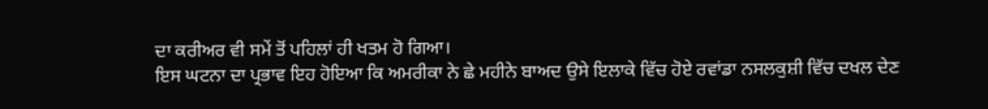ਦਾ ਕਰੀਅਰ ਵੀ ਸਮੇਂ ਤੋਂ ਪਹਿਲਾਂ ਹੀ ਖਤਮ ਹੋ ਗਿਆ।
ਇਸ ਘਟਨਾ ਦਾ ਪ੍ਰਭਾਵ ਇਹ ਹੋਇਆ ਕਿ ਅਮਰੀਕਾ ਨੇ ਛੇ ਮਹੀਨੇ ਬਾਅਦ ਉਸੇ ਇਲਾਕੇ ਵਿੱਚ ਹੋਏ ਰਵਾਂਡਾ ਨਸਲਕੁਸ਼ੀ ਵਿੱਚ ਦਖਲ ਦੇਣ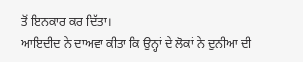ਤੋਂ ਇਨਕਾਰ ਕਰ ਦਿੱਤਾ।
ਆਇਦੀਦ ਨੇ ਦਾਅਵਾ ਕੀਤਾ ਕਿ ਉਨ੍ਹਾਂ ਦੇ ਲੋਕਾਂ ਨੇ ਦੁਨੀਆ ਦੀ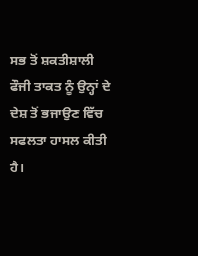ਸਭ ਤੋਂ ਸ਼ਕਤੀਸ਼ਾਲੀ ਫੌਜੀ ਤਾਕਤ ਨੂੰ ਉਨ੍ਹਾਂ ਦੇ ਦੇਸ਼ ਤੋਂ ਭਜਾਉਣ ਵਿੱਚ ਸਫਲਤਾ ਹਾਸਲ ਕੀਤੀ ਹੈ।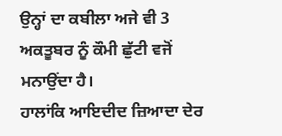ਉਨ੍ਹਾਂ ਦਾ ਕਬੀਲਾ ਅਜੇ ਵੀ 3 ਅਕਤੂਬਰ ਨੂੰ ਕੌਮੀ ਛੁੱਟੀ ਵਜੋਂ ਮਨਾਉਂਦਾ ਹੈ।
ਹਾਲਾਂਕਿ ਆਇਦੀਦ ਜ਼ਿਆਦਾ ਦੇਰ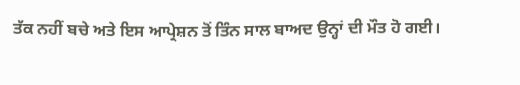ਤੱਕ ਨਹੀਂ ਬਚੇ ਅਤੇ ਇਸ ਆਪ੍ਰੇਸ਼ਨ ਤੋਂ ਤਿੰਨ ਸਾਲ ਬਾਅਦ ਉਨ੍ਹਾਂ ਦੀ ਮੌਤ ਹੋ ਗਈ।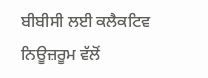ਬੀਬੀਸੀ ਲਈ ਕਲੈਕਟਿਵ ਨਿਊਜ਼ਰੂਮ ਵੱਲੋਂ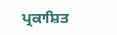ਪ੍ਰਕਾਸ਼ਿਤ